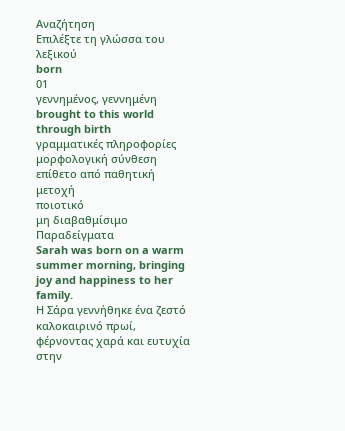Αναζήτηση
Επιλέξτε τη γλώσσα του λεξικού
born
01
γεννημένος, γεννημένη
brought to this world through birth
γραμματικές πληροφορίες
μορφολογική σύνθεση
επίθετο από παθητική μετοχή
ποιοτικό
μη διαβαθμίσιμο
Παραδείγματα
Sarah was born on a warm summer morning, bringing joy and happiness to her family.
Η Σάρα γεννήθηκε ένα ζεστό καλοκαιρινό πρωί, φέρνοντας χαρά και ευτυχία στην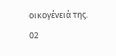οικογένειά της.
02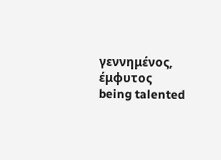γεννημένος, έμφυτος
being talented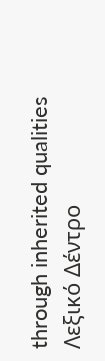through inherited qualities
Λεξικό Δέντρο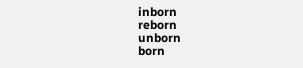inborn
reborn
unborn
born